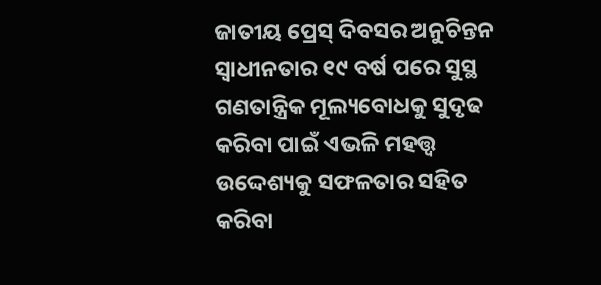ଜାତୀୟ ପ୍ରେସ୍ ଦିବସର ଅନୁଚିନ୍ତନ
ସ୍ୱାଧୀନତାର ୧୯ ବର୍ଷ ପରେ ସୁସ୍ଥ ଗଣତାନ୍ତ୍ରିକ ମୂଲ୍ୟବୋଧକୁ ସୁଦୃଢ କରିବା ପାଇଁ ଏଭଳି ମହତ୍ତ୍ୱ ଉଦ୍ଦେଶ୍ୟକୁ ସଫଳତାର ସହିତ କରିବା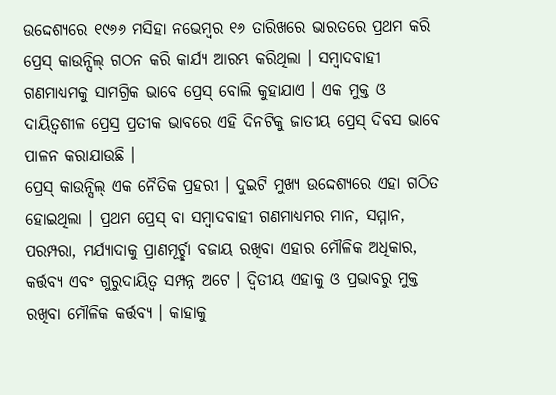ଉଦ୍ଦେଶ୍ୟରେ ୧୯୬୬ ମସିହା ନଭେମ୍ବର ୧୬ ତାରିଖରେ ଭାରତରେ ପ୍ରଥମ କରି ପ୍ରେସ୍ କାଉନ୍ସିଲ୍ ଗଠନ କରି କାର୍ଯ୍ୟ ଆରମ୍ଭ କରିଥିଲା । ସମ୍ବାଦବାହୀ ଗଣମାଧ୍ୟମକୁ ସାମଗ୍ରିକ ଭାବେ ପ୍ରେସ୍ ବୋଲି କୁହାଯାଏ । ଏକ ମୁକ୍ତ ଓ ଦାୟିତ୍ୱଶୀଳ ପ୍ରେସ୍ର ପ୍ରତୀକ ଭାବରେ ଏହି ଦିନଟିକୁ ଜାତୀୟ ପ୍ରେସ୍ ଦିବସ ଭାବେ ପାଳନ କରାଯାଉଛି ।
ପ୍ରେସ୍ କାଉନ୍ସିଲ୍ ଏକ ନୈତିକ ପ୍ରହରୀ । ଦୁଇଟି ମୁଖ୍ୟ ଉଦ୍ଦେଶ୍ୟରେ ଏହା ଗଠିତ ହୋଇଥିଲା । ପ୍ରଥମ ପ୍ରେସ୍ ବା ସମ୍ବାଦବାହୀ ଗଣମାଧ୍ୟମର ମାନ, ସମ୍ମାନ, ପରମ୍ପରା, ମର୍ଯ୍ୟାଦାକୁ ପ୍ରାଣମୂର୍ଚ୍ଛା ବଜାୟ ରଖିବା ଏହାର ମୌଳିକ ଅଧିକାର, କର୍ତ୍ତବ୍ୟ ଏବଂ ଗୁରୁଦାୟିତ୍ୱ ସମ୍ପନ୍ନ ଅଟେ । ଦ୍ୱିତୀୟ ଏହାକୁ ଓ ପ୍ରଭାବରୁ ମୁକ୍ତ ରଖିବା ମୌଳିକ କର୍ତ୍ତବ୍ୟ । କାହାକୁ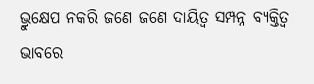ଭ୍ରୁକ୍ଷେପ ନକରି ଜଣେ ଜଣେ ଦାୟିତ୍ୱ ସମ୍ପନ୍ନ ବ୍ୟକ୍ତିତ୍ୱ ଭାବରେ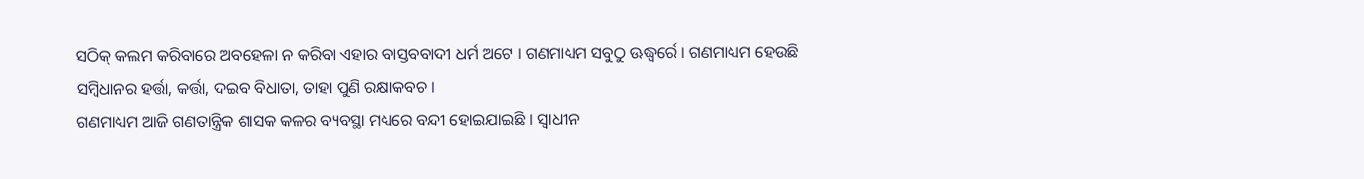ସଠିକ୍ କଲମ କରିବାରେ ଅବହେଳା ନ କରିବା ଏହାର ବାସ୍ତବବାଦୀ ଧର୍ମ ଅଟେ । ଗଣମାଧ୍ୟମ ସବୁଠୁ ଊଦ୍ଧ୍ୱର୍ରେ । ଗଣମାଧ୍ୟମ ହେଉଛି ସମ୍ବିଧାନର ହର୍ତ୍ତା, କର୍ତ୍ତା, ଦଇବ ବିଧାତା, ତାହା ପୁଣି ରକ୍ଷାକବଚ ।
ଗଣମାଧ୍ୟମ ଆଜି ଗଣତାନ୍ତ୍ରିକ ଶାସକ କଳର ବ୍ୟବସ୍ଥା ମଧ୍ୟରେ ବନ୍ଦୀ ହୋଇଯାଇଛି । ସ୍ୱାଧୀନ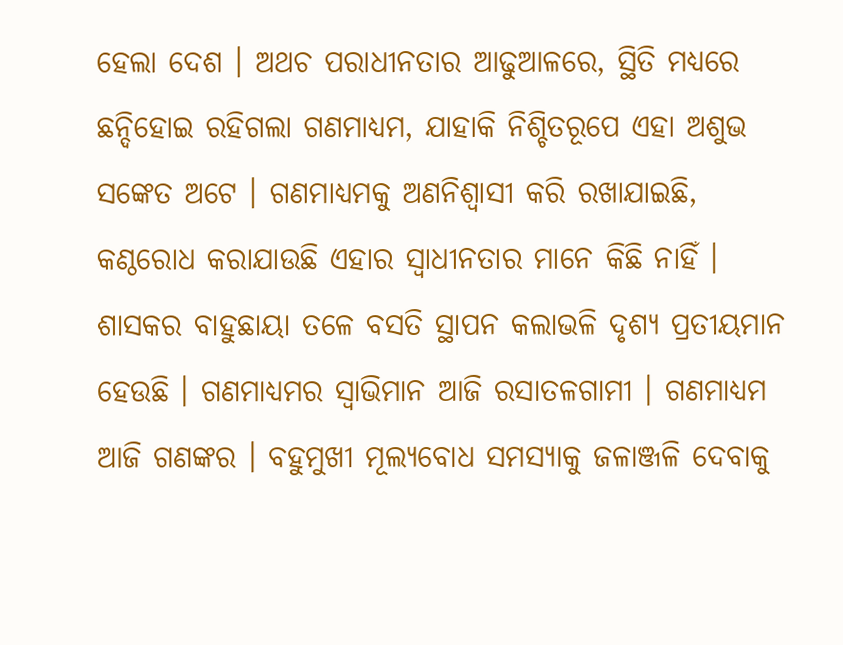ହେଲା ଦେଶ । ଅଥଚ ପରାଧୀନତାର ଆଢୁଆଳରେ, ସ୍ଥିତି ମଧ୍ୟରେ ଛନ୍ଦିହୋଇ ରହିଗଲା ଗଣମାଧ୍ୟମ, ଯାହାକି ନିଶ୍ଚିତରୂପେ ଏହା ଅଶୁଭ ସଙ୍କେତ ଅଟେ । ଗଣମାଧ୍ୟମକୁ ଅଣନିଶ୍ୱାସୀ କରି ରଖାଯାଇଛି, କଣ୍ଠରୋଧ କରାଯାଉଛି ଏହାର ସ୍ୱାଧୀନତାର ମାନେ କିଛି ନାହିଁ । ଶାସକର ବାହୁଛାୟା ତଳେ ବସତି ସ୍ଥାପନ କଲାଭଳି ଦୃଶ୍ୟ ପ୍ରତୀୟମାନ ହେଉଛି । ଗଣମାଧ୍ୟମର ସ୍ୱାଭିମାନ ଆଜି ରସାତଳଗାମୀ । ଗଣମାଧ୍ୟମ ଆଜି ଗଣଙ୍କର । ବହୁମୁଖୀ ମୂଲ୍ୟବୋଧ ସମସ୍ୟାକୁ ଜଳାଞ୍ଜଳି ଦେବାକୁ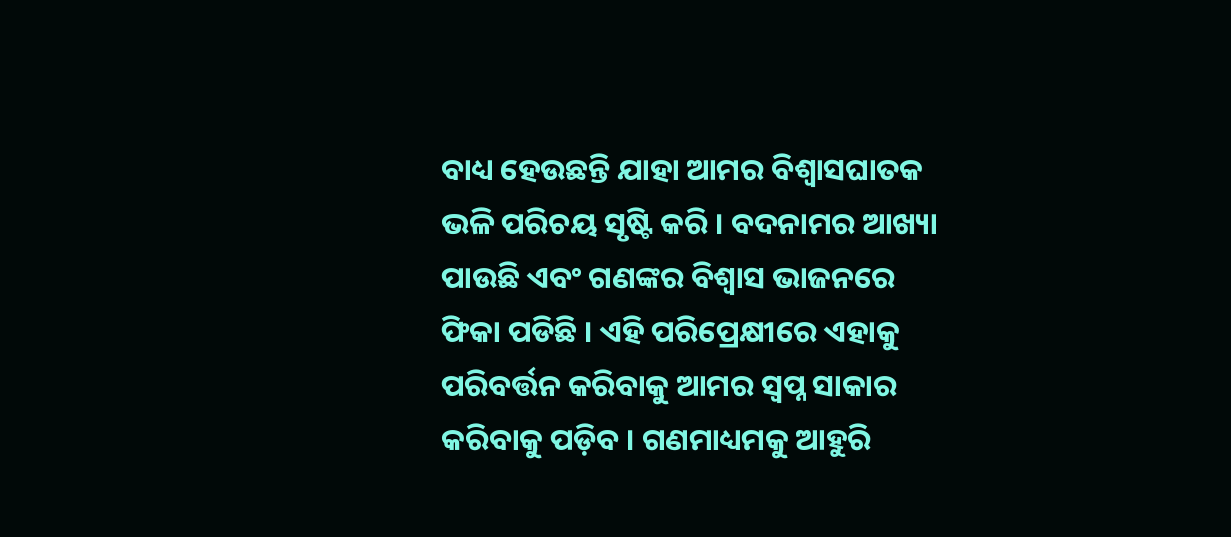ବାଧ୍ୟ ହେଉଛନ୍ତି ଯାହା ଆମର ବିଶ୍ୱାସଘାତକ ଭଳି ପରିଚୟ ସୃଷ୍ଟି କରି । ବଦନାମର ଆଖ୍ୟା ପାଉଛି ଏବଂ ଗଣଙ୍କର ବିଶ୍ୱାସ ଭାଜନରେ ଫିକା ପଡିଛି । ଏହି ପରିପ୍ରେକ୍ଷୀରେ ଏହାକୁ ପରିବର୍ତ୍ତନ କରିବାକୁ ଆମର ସ୍ୱପ୍ନ ସାକାର କରିବାକୁ ପଡ଼ିବ । ଗଣମାଧ୍ୟମକୁ ଆହୁରି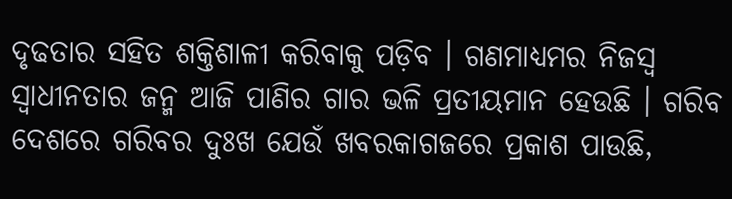ଦୃଢତାର ସହିତ ଶକ୍ତିଶାଳୀ କରିବାକୁ ପଡ଼ିବ । ଗଣମାଧ୍ୟମର ନିଜସ୍ୱ ସ୍ୱାଧୀନତାର ଜନ୍ମ ଆଜି ପାଣିର ଗାର ଭଳି ପ୍ରତୀୟମାନ ହେଉଛି । ଗରିବ ଦେଶରେ ଗରିବର ଦୁଃଖ ଯେଉଁ ଖବରକାଗଜରେ ପ୍ରକାଶ ପାଉଛି,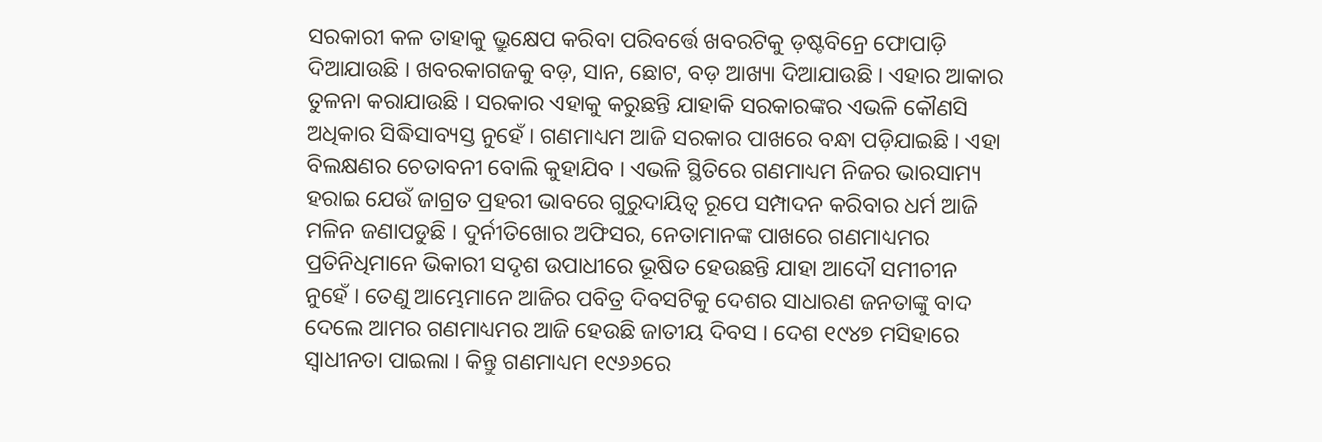ସରକାରୀ କଳ ତାହାକୁ ଭ୍ରୁକ୍ଷେପ କରିବା ପରିବର୍ତ୍ତେ ଖବରଟିକୁ ଡ଼ଷ୍ଟବିନ୍ରେ ଫୋପାଡ଼ି ଦିଆଯାଉଛି । ଖବରକାଗଜକୁ ବଡ଼, ସାନ, ଛୋଟ, ବଡ଼ ଆଖ୍ୟା ଦିଆଯାଉଛି । ଏହାର ଆକାର ତୁଳନା କରାଯାଉଛି । ସରକାର ଏହାକୁ କରୁଛନ୍ତି ଯାହାକି ସରକାରଙ୍କର ଏଭଳି କୌଣସି ଅଧିକାର ସିଦ୍ଧିସାବ୍ୟସ୍ତ ନୁହେଁ । ଗଣମାଧ୍ୟମ ଆଜି ସରକାର ପାଖରେ ବନ୍ଧା ପଡ଼ିଯାଇଛି । ଏହା ବିଲକ୍ଷଣର ଚେତାବନୀ ବୋଲି କୁହାଯିବ । ଏଭଳି ସ୍ଥିତିରେ ଗଣମାଧ୍ୟମ ନିଜର ଭାରସାମ୍ୟ ହରାଇ ଯେଉଁ ଜାଗ୍ରତ ପ୍ରହରୀ ଭାବରେ ଗୁରୁଦାୟିତ୍ୱ ରୂପେ ସମ୍ପାଦନ କରିବାର ଧର୍ମ ଆଜି ମଳିନ ଜଣାପଡୁଛି । ଦୁର୍ନୀତିଖୋର ଅଫିସର, ନେତାମାନଙ୍କ ପାଖରେ ଗଣମାଧ୍ୟମର ପ୍ରତିନିଧିମାନେ ଭିକାରୀ ସଦୃଶ ଉପାଧୀରେ ଭୂଷିତ ହେଉଛନ୍ତି ଯାହା ଆଦୌ ସମୀଚୀନ ନୁହେଁ । ତେଣୁ ଆମ୍ଭେମାନେ ଆଜିର ପବିତ୍ର ଦିବସଟିକୁ ଦେଶର ସାଧାରଣ ଜନତାଙ୍କୁ ବାଦ ଦେଲେ ଆମର ଗଣମାଧ୍ୟମର ଆଜି ହେଉଛି ଜାତୀୟ ଦିବସ । ଦେଶ ୧୯୪୭ ମସିହାରେ ସ୍ୱାଧୀନତା ପାଇଲା । କିନ୍ତୁ ଗଣମାଧ୍ୟମ ୧୯୬୬ରେ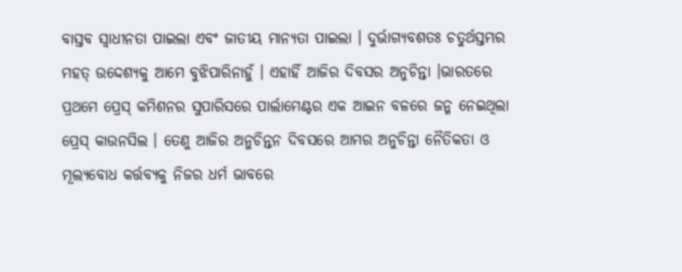ବାସ୍ତବ ସ୍ୱାଧୀନତା ପାଇଲା ଏବଂ ଜାତୀୟ ମାନ୍ୟତା ପାଇଲା । ଦୁର୍ଭାଗ୍ୟବଶତଃ ଚତୁର୍ଥସ୍ତମ୍ଭର ମହତ୍ ଉଦ୍ଦେଶ୍ୟକୁ ଆମେ ବୁଝିପାରିନାହୁଁ । ଏହାହିଁ ଆଜିର ଦିବସର ଅନୁଚିନ୍ତା ।ଭାରତରେ ପ୍ରଥମେ ପ୍ରେସ୍ କମିଶନର ସୁପାରିସରେ ପାର୍ଲାମେଣ୍ଟର ଏକ ଆଇନ ବଳରେ ଜନ୍ମ ନେଇଥିଲା ପ୍ରେସ୍ କାଉନସିଲ । ତେଣୁ ଆଜିର ଅନୁଚିନ୍ତନ ଦିବସରେ ଆମର ଅନୁଚିନ୍ତା ନୈତିକତା ଓ ମୂଲ୍ୟବୋଧ କର୍ତ୍ତବ୍ୟକୁ ନିଜର ଧର୍ମ ଭାବରେ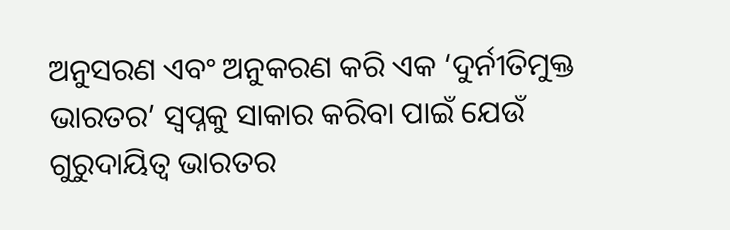ଅନୁସରଣ ଏବଂ ଅନୁକରଣ କରି ଏକ ‘ଦୁର୍ନୀତିମୁକ୍ତ ଭାରତର’ ସ୍ୱପ୍ନକୁ ସାକାର କରିବା ପାଇଁ ଯେଉଁ ଗୁରୁଦାୟିତ୍ୱ ଭାରତର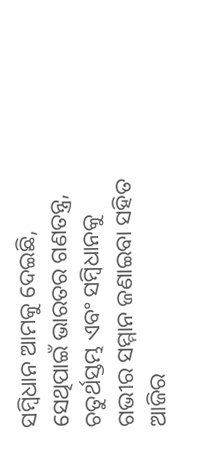ସମ୍ବିଧାନ ଆମକୁ ଦେଇଛି, ସେଥିପାଇଁ ଭାରତର ଗଣତନ୍ତ୍ର, ଚତୁର୍ଥସ୍ତମ୍ଭ ଏବଂ ସମ୍ବିଧାନକୁ ଗଭୀର ସମ୍ମାନ ଜଣାଇବା ସହିତ ଆଜିର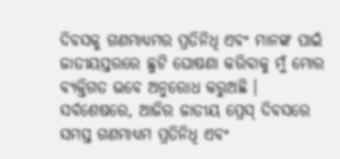ଦିବସକୁ ଗଣମାଧ୍ୟମର ପ୍ରତିନିଧି ଏବଂ ମାନଙ୍କ ପାଇଁ ଜାତୀୟସ୍ତରରେ ଛୁଟି ଘୋଷଣା କରିବାକୁ ମୁଁ ମୋର ବ୍ୟକ୍ତିଗତ ଭବେ ଅନୁରୋଧ କରୁଅଛି । ସର୍ବଶେଷରେ, ଆଜିର ଜାତୀୟ ପ୍ରେସ୍ ଦିବସରେ ସମସ୍ତ ଗଣମାଧ୍ୟମ ପ୍ରତିନିଧି ଏବଂ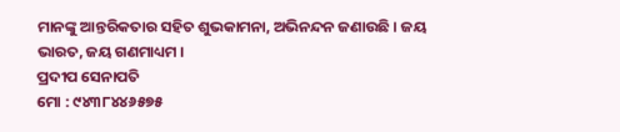ମାନଙ୍କୁ ଆନ୍ତରିକତାର ସହିତ ଶୁଭକାମନା, ଅଭିନନ୍ଦନ ଜଣାଉଛି । ଜୟ ଭାରତ, ଜୟ ଗଣମାଧ୍ୟମ ।
ପ୍ରଦୀପ ସେନାପତି
ମୋ : ୯୪୩୮୪୪୬୫୭୫